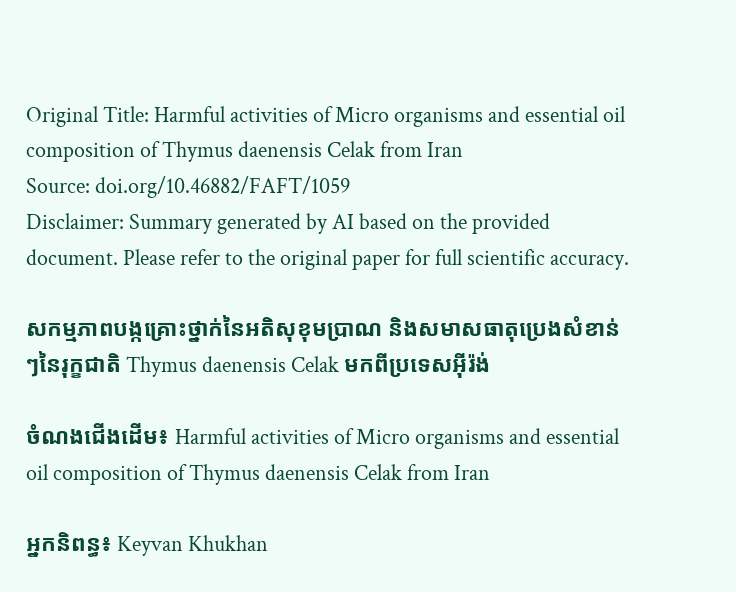Original Title: Harmful activities of Micro organisms and essential oil composition of Thymus daenensis Celak from Iran
Source: doi.org/10.46882/FAFT/1059
Disclaimer: Summary generated by AI based on the provided document. Please refer to the original paper for full scientific accuracy.

សកម្មភាពបង្កគ្រោះថ្នាក់នៃអតិសុខុមប្រាណ និងសមាសធាតុប្រេងសំខាន់ៗនៃរុក្ខជាតិ Thymus daenensis Celak មកពីប្រទេសអ៊ីរ៉ង់

ចំណងជើងដើម៖ Harmful activities of Micro organisms and essential oil composition of Thymus daenensis Celak from Iran

អ្នកនិពន្ធ៖ Keyvan Khukhan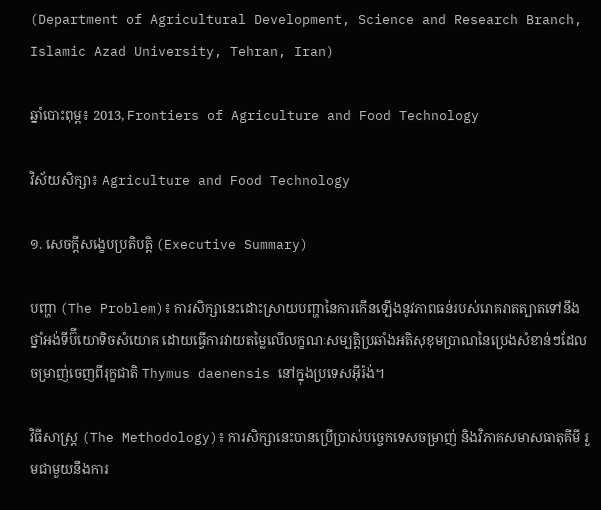(Department of Agricultural Development, Science and Research Branch, Islamic Azad University, Tehran, Iran)

ឆ្នាំបោះពុម្ព៖ 2013, Frontiers of Agriculture and Food Technology

វិស័យសិក្សា៖ Agriculture and Food Technology

១. សេចក្តីសង្ខេបប្រតិបត្តិ (Executive Summary)

បញ្ហា (The Problem)៖ ការសិក្សានេះដោះស្រាយបញ្ហានៃការកើនឡើងនូវភាពធន់របស់រោគរាតត្បាតទៅនឹងថ្នាំអង់ទីប៊ីយោទិចសំយោគ ដោយធ្វើការវាយតម្លៃលើលក្ខណៈសម្បត្តិប្រឆាំងអតិសុខុមប្រាណនៃប្រេងសំខាន់ៗដែលចម្រាញ់ចេញពីរុក្ខជាតិ Thymus daenensis នៅក្នុងប្រទេសអ៊ីរ៉ង់។

វិធីសាស្ត្រ (The Methodology)៖ ការសិក្សានេះបានប្រើប្រាស់បច្ចេកទេសចម្រាញ់ និងវិភាគសមាសធាតុគីមី រួមជាមួយនឹងការ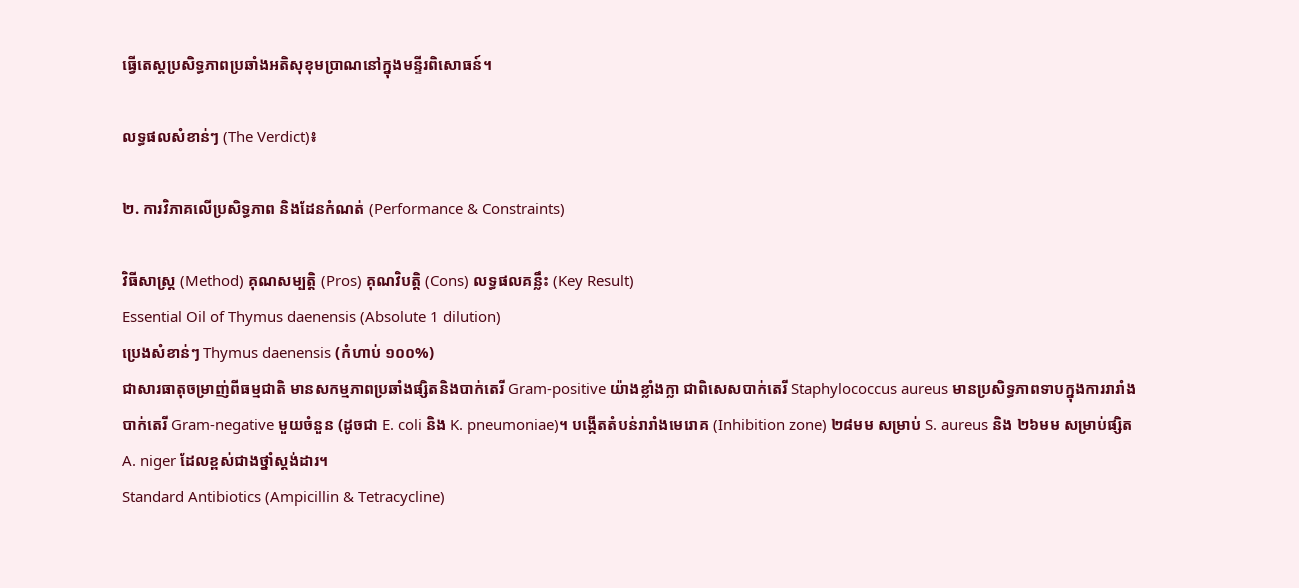ធ្វើតេស្តប្រសិទ្ធភាពប្រឆាំងអតិសុខុមប្រាណនៅក្នុងមន្ទីរពិសោធន៍។

លទ្ធផលសំខាន់ៗ (The Verdict)៖

២. ការវិភាគលើប្រសិទ្ធភាព និងដែនកំណត់ (Performance & Constraints)

វិធីសាស្ត្រ (Method) គុណសម្បត្តិ (Pros) គុណវិបត្តិ (Cons) លទ្ធផលគន្លឹះ (Key Result)
Essential Oil of Thymus daenensis (Absolute 1 dilution)
ប្រេងសំខាន់ៗ Thymus daenensis (កំហាប់ ១០០%)
ជាសារធាតុចម្រាញ់ពីធម្មជាតិ មានសកម្មភាពប្រឆាំងផ្សិតនិងបាក់តេរី Gram-positive យ៉ាងខ្លាំងក្លា ជាពិសេសបាក់តេរី Staphylococcus aureus មានប្រសិទ្ធភាពទាបក្នុងការរារាំងបាក់តេរី Gram-negative មួយចំនួន (ដូចជា E. coli និង K. pneumoniae)។ បង្កើតតំបន់រារាំងមេរោគ (Inhibition zone) ២៨មម សម្រាប់ S. aureus និង ២៦មម សម្រាប់ផ្សិត A. niger ដែលខ្ពស់ជាងថ្នាំស្តង់ដារ។
Standard Antibiotics (Ampicillin & Tetracycline)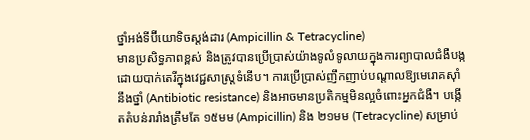ថ្នាំអង់ទីប៊ីយោទិចស្តង់ដារ (Ampicillin & Tetracycline)
មានប្រសិទ្ធភាពខ្ពស់ និងត្រូវបានប្រើប្រាស់យ៉ាងទូលំទូលាយក្នុងការព្យាបាលជំងឺបង្កដោយបាក់តេរីក្នុងវេជ្ជសាស្ត្រទំនើប។ ការប្រើប្រាស់ញឹកញាប់បណ្តាលឱ្យមេរោគស៊ាំនឹងថ្នាំ (Antibiotic resistance) និងអាចមានប្រតិកម្មមិនល្អចំពោះអ្នកជំងឺ។ បង្កើតតំបន់រារាំងត្រឹមតែ ១៥មម (Ampicillin) និង ២១មម (Tetracycline) សម្រាប់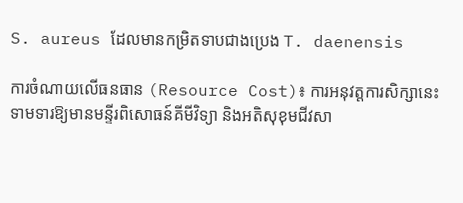S. aureus ដែលមានកម្រិតទាបជាងប្រេង T. daenensis

ការចំណាយលើធនធាន (Resource Cost)៖ ការអនុវត្តការសិក្សានេះទាមទារឱ្យមានមន្ទីរពិសោធន៍គីមីវិទ្យា និងអតិសុខុមជីវសា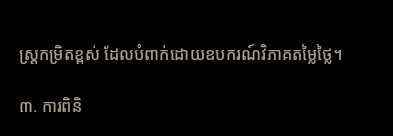ស្ត្រកម្រិតខ្ពស់ ដែលបំពាក់ដោយឧបករណ៍វិភាគតម្លៃថ្លៃ។

៣. ការពិនិ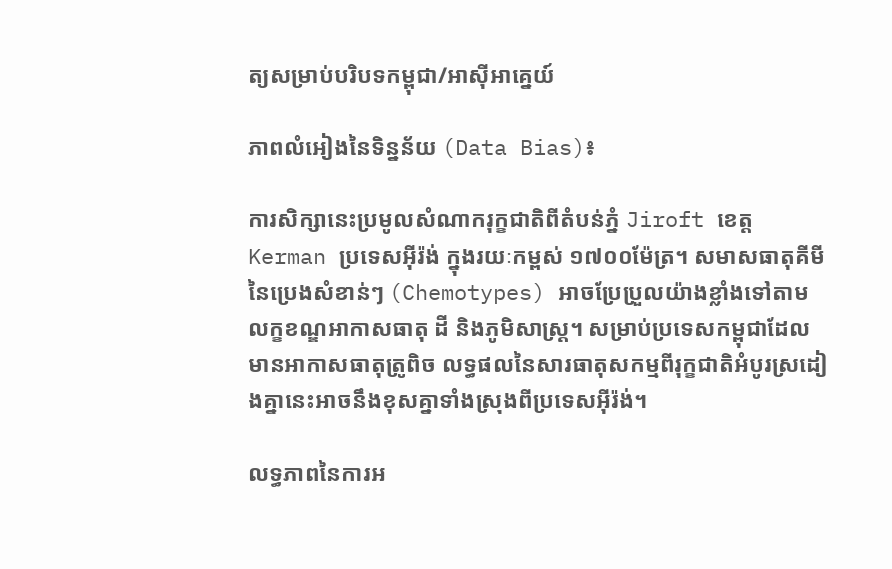ត្យសម្រាប់បរិបទកម្ពុជា/អាស៊ីអាគ្នេយ៍

ភាពលំអៀងនៃទិន្នន័យ (Data Bias)៖

ការសិក្សានេះប្រមូលសំណាករុក្ខជាតិពីតំបន់ភ្នំ Jiroft ខេត្ត Kerman ប្រទេសអ៊ីរ៉ង់ ក្នុងរយៈកម្ពស់ ១៧០០ម៉ែត្រ។ សមាសធាតុគីមីនៃប្រេងសំខាន់ៗ (Chemotypes) អាចប្រែប្រួលយ៉ាងខ្លាំងទៅតាមលក្ខខណ្ឌអាកាសធាតុ ដី និងភូមិសាស្ត្រ។ សម្រាប់ប្រទេសកម្ពុជាដែលមានអាកាសធាតុត្រូពិច លទ្ធផលនៃសារធាតុសកម្មពីរុក្ខជាតិអំបូរស្រដៀងគ្នានេះអាចនឹងខុសគ្នាទាំងស្រុងពីប្រទេសអ៊ីរ៉ង់។

លទ្ធភាពនៃការអ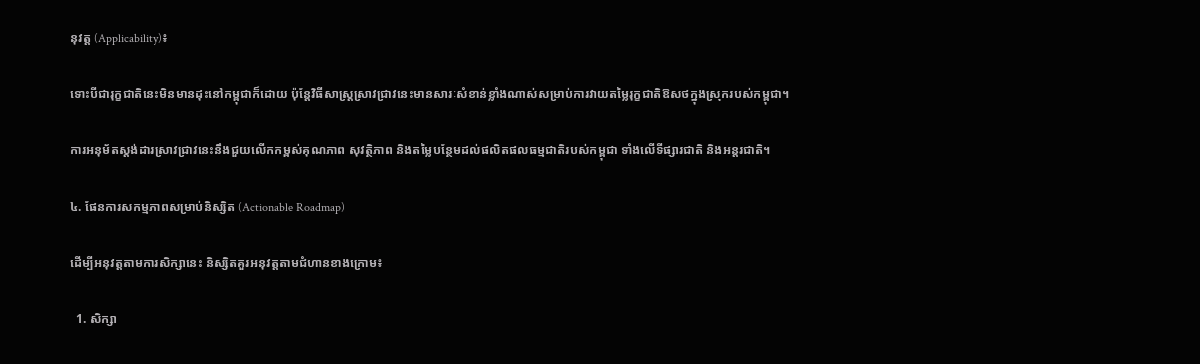នុវត្ត (Applicability)៖

ទោះបីជារុក្ខជាតិនេះមិនមានដុះនៅកម្ពុជាក៏ដោយ ប៉ុន្តែវិធីសាស្ត្រស្រាវជ្រាវនេះមានសារៈសំខាន់ខ្លាំងណាស់សម្រាប់ការវាយតម្លៃរុក្ខជាតិឱសថក្នុងស្រុករបស់កម្ពុជា។

ការអនុម័តស្តង់ដារស្រាវជ្រាវនេះនឹងជួយលើកកម្ពស់គុណភាព សុវត្ថិភាព និងតម្លៃបន្ថែមដល់ផលិតផលធម្មជាតិរបស់កម្ពុជា ទាំងលើទីផ្សារជាតិ និងអន្តរជាតិ។

៤. ផែនការសកម្មភាពសម្រាប់និស្សិត (Actionable Roadmap)

ដើម្បីអនុវត្តតាមការសិក្សានេះ និស្សិតគួរអនុវត្តតាមជំហានខាងក្រោម៖

  1. សិក្សា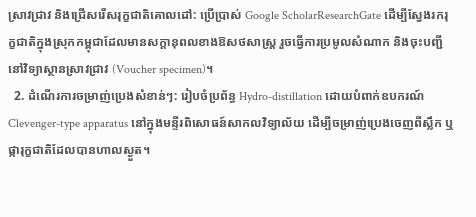ស្រាវជ្រាវ និងជ្រើសរើសរុក្ខជាតិគោលដៅ: ប្រើប្រាស់ Google ScholarResearchGate ដើម្បីស្វែងរករុក្ខជាតិក្នុងស្រុកកម្ពុជាដែលមានសក្តានុពលខាងឱសថសាស្ត្រ រួចធ្វើការប្រមូលសំណាក និងចុះបញ្ជីនៅវិទ្យាស្ថានស្រាវជ្រាវ (Voucher specimen)។
  2. ដំណើរការចម្រាញ់ប្រេងសំខាន់ៗ: រៀបចំប្រព័ន្ធ Hydro-distillation ដោយបំពាក់ឧបករណ៍ Clevenger-type apparatus នៅក្នុងមន្ទីរពិសោធន៍សាកលវិទ្យាល័យ ដើម្បីចម្រាញ់ប្រេងចេញពីស្លឹក ឬផ្ការុក្ខជាតិដែលបានហាលស្ងួត។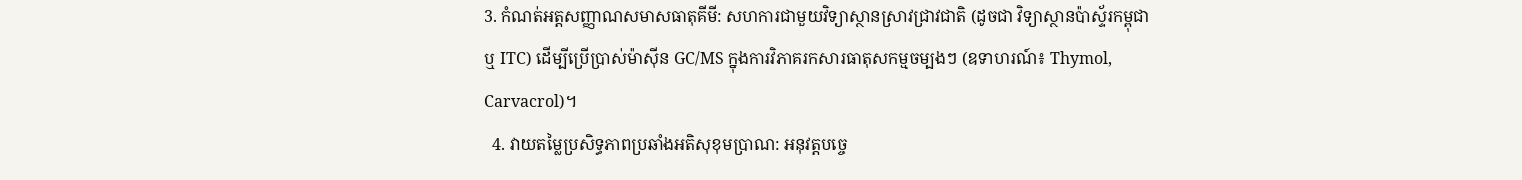3. កំណត់អត្តសញ្ញាណសមាសធាតុគីមី: សហការជាមួយវិទ្យាស្ថានស្រាវជ្រាវជាតិ (ដូចជា វិទ្យាស្ថានប៉ាស្ទ័រកម្ពុជា ឬ ITC) ដើម្បីប្រើប្រាស់ម៉ាស៊ីន GC/MS ក្នុងការវិភាគរកសារធាតុសកម្មចម្បងៗ (ឧទាហរណ៍៖ Thymol, Carvacrol)។
  4. វាយតម្លៃប្រសិទ្ធភាពប្រឆាំងអតិសុខុមប្រាណ: អនុវត្តបច្ចេ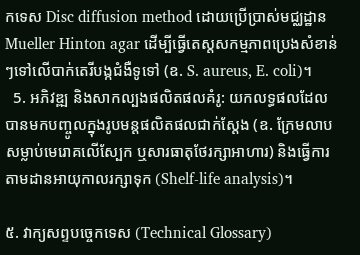កទេស Disc diffusion method ដោយប្រើប្រាស់មជ្ឈដ្ឋាន Mueller Hinton agar ដើម្បីធ្វើតេស្តសកម្មភាពប្រេងសំខាន់ៗទៅលើបាក់តេរីបង្កជំងឺទូទៅ (ឧ. S. aureus, E. coli)។
  5. អភិវឌ្ឍ និងសាកល្បងផលិតផលគំរូ: យកលទ្ធផលដែលបានមកបញ្ចូលក្នុងរូបមន្តផលិតផលជាក់ស្តែង (ឧ. ក្រែមលាបសម្លាប់មេរោគលើស្បែក ឬសារធាតុថែរក្សាអាហារ) និងធ្វើការតាមដានអាយុកាលរក្សាទុក (Shelf-life analysis)។

៥. វាក្យសព្ទបច្ចេកទេស (Technical Glossary)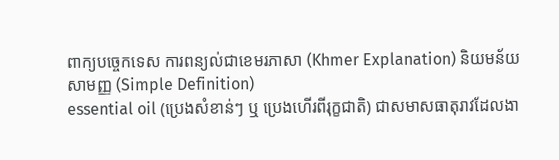ពាក្យបច្ចេកទេស ការពន្យល់ជាខេមរភាសា (Khmer Explanation) និយមន័យសាមញ្ញ (Simple Definition)
essential oil (ប្រេងសំខាន់ៗ ឬ ប្រេងហើរពីរុក្ខជាតិ) ជាសមាសធាតុរាវដែលងា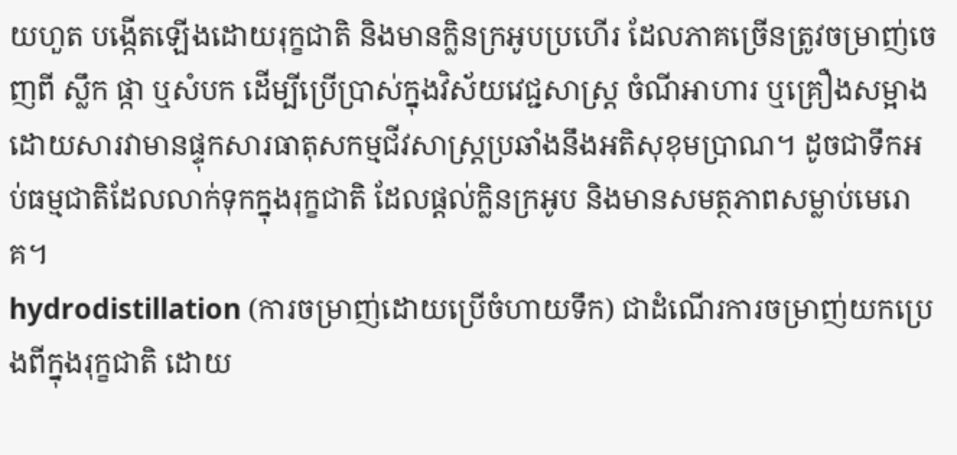យហួត បង្កើតឡើងដោយរុក្ខជាតិ និងមានក្លិនក្រអូបប្រហើរ ដែលភាគច្រើនត្រូវចម្រាញ់ចេញពី ស្លឹក ផ្កា ឬសំបក ដើម្បីប្រើប្រាស់ក្នុងវិស័យវេជ្ជសាស្ត្រ ចំណីអាហារ ឬគ្រឿងសម្អាង ដោយសារវាមានផ្ទុកសារធាតុសកម្មជីវសាស្រ្តប្រឆាំងនឹងអតិសុខុមប្រាណ។ ដូចជាទឹកអប់ធម្មជាតិដែលលាក់ទុកក្នុងរុក្ខជាតិ ដែលផ្តល់ក្លិនក្រអូប និងមានសមត្ថភាពសម្លាប់មេរោគ។
hydrodistillation (ការចម្រាញ់ដោយប្រើចំហាយទឹក) ជាដំណើរការចម្រាញ់យកប្រេងពីក្នុងរុក្ខជាតិ ដោយ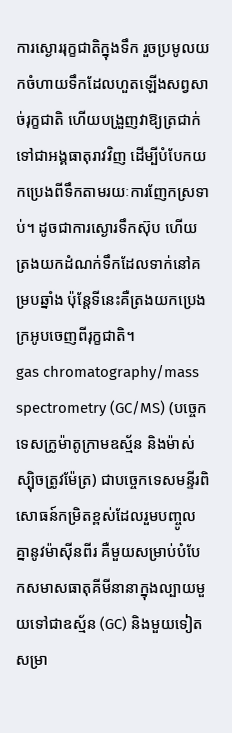ការស្ងោររុក្ខជាតិក្នុងទឹក រួចប្រមូលយកចំហាយទឹកដែលហួតឡើងសព្វសាច់រុក្ខជាតិ ហើយបង្រួញវាឱ្យត្រជាក់ទៅជាអង្គធាតុរាវវិញ ដើម្បីបំបែកយកប្រេងពីទឹកតាមរយៈការញែកស្រទាប់។ ដូចជាការស្ងោរទឹកស៊ុប ហើយត្រងយកដំណក់ទឹកដែលទាក់នៅគម្របឆ្នាំង ប៉ុន្តែទីនេះគឺត្រងយកប្រេងក្រអូបចេញពីរុក្ខជាតិ។
gas chromatography/mass spectrometry (GC/MS) (បច្ចេកទេសក្រូម៉ាតូក្រាមឧស្ម័ន និងម៉ាស់ស្ប៉ិចត្រូវម៉ែត្រ) ជាបច្ចេកទេសមន្ទីរពិសោធន៍កម្រិតខ្ពស់ដែលរួមបញ្ចូលគ្នានូវម៉ាស៊ីនពីរ គឺមួយសម្រាប់បំបែកសមាសធាតុគីមីនានាក្នុងល្បាយមួយទៅជាឧស្ម័ន (GC) និងមួយទៀតសម្រា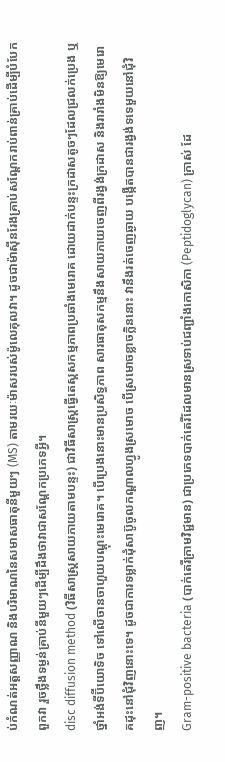ប់កំណត់អត្តសញ្ញាណ និងបរិមាណនៃសមាសធាតុនីមួយៗ (MS) តាមរយៈម៉ាសរបស់ម៉ូលេគុលវា។ ដូចជាម៉ាស៊ីនរែងគ្រាប់សណ្តែករាប់ពាន់គ្រាប់ដើម្បីបំបែកពួកវា រួចថ្លឹងទម្ងន់គ្រាប់នីមួយៗដើម្បីដឹងថាវាជាសណ្តែកប្រភេទអ្វី។
disc diffusion method (វិធីសាស្ត្រសាយភាយតាមបន្ទះ) ជាវិធីសាស្ត្រធ្វើតេស្តសកម្មភាពប្រឆាំងមេរោគ ដោយដាក់បន្ទះក្រដាសតូចៗដែលជ្រលក់ប្រេង ឬថ្នាំអង់ទីប៊ីយោទិច ទៅលើចានចាហួយបណ្តុះមេរោគ។ បើប្រេងនោះមានប្រសិទ្ធភាព សារធាតុសកម្មនឹងសាយភាយចេញពីរង្វង់ក្រដាស និងរារាំងមិនឱ្យមេរោគដុះនៅជុំវិញនោះទេ។ ដូចជាការទម្លាក់ដុំសាប៊ូចូលកណ្តាលហ្វូងស្រមោច បើស្រមោចខ្លាចក្លិននោះ វានឹងរត់ចេញឆ្ងាយ បង្កើតបានជារង្វង់ទទេមួយនៅជុំវិញ។
Gram-positive bacteria (បាក់តេរីក្រាមវិជ្ជមាន) ជាប្រភេទបាក់តេរីដែលមានស្រទាប់ជញ្ជាំងកោសិកា (Peptidoglycan) ក្រាស់ ដែ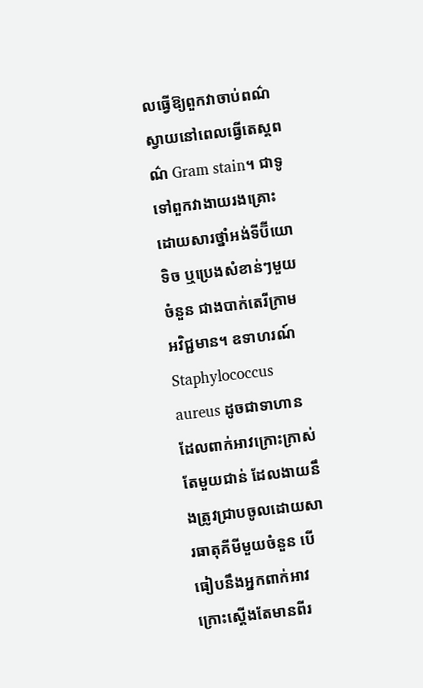លធ្វើឱ្យពួកវាចាប់ពណ៌ស្វាយនៅពេលធ្វើតេស្តពណ៌ Gram stain។ ជាទូទៅពួកវាងាយរងគ្រោះដោយសារថ្នាំអង់ទីប៊ីយោទិច ឬប្រេងសំខាន់ៗមួយចំនួន ជាងបាក់តេរីក្រាមអវិជ្ជមាន។ ឧទាហរណ៍ Staphylococcus aureus ដូចជាទាហានដែលពាក់អាវក្រោះក្រាស់តែមួយជាន់ ដែលងាយនឹងត្រូវជ្រាបចូលដោយសារធាតុគីមីមួយចំនួន បើធៀបនឹងអ្នកពាក់អាវក្រោះស្តើងតែមានពីរ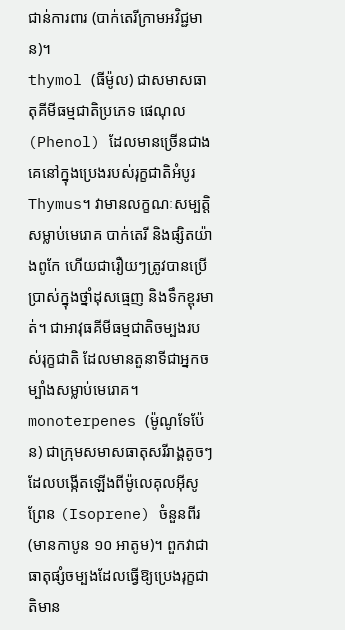ជាន់ការពារ (បាក់តេរីក្រាមអវិជ្ជមាន)។
thymol (ធីម៉ូល) ជាសមាសធាតុគីមីធម្មជាតិប្រភេទ ផេណុល (Phenol) ដែលមានច្រើនជាងគេនៅក្នុងប្រេងរបស់រុក្ខជាតិអំបូរ Thymus។ វាមានលក្ខណៈសម្បត្តិសម្លាប់មេរោគ បាក់តេរី និងផ្សិតយ៉ាងពូកែ ហើយជារឿយៗត្រូវបានប្រើប្រាស់ក្នុងថ្នាំដុសធ្មេញ និងទឹកខ្ពុរមាត់។ ជាអាវុធគីមីធម្មជាតិចម្បងរបស់រុក្ខជាតិ ដែលមានតួនាទីជាអ្នកចម្បាំងសម្លាប់មេរោគ។
monoterpenes (ម៉ូណូទែប៉ែន) ជាក្រុមសមាសធាតុសរីរាង្គតូចៗ ដែលបង្កើតឡើងពីម៉ូលេគុលអ៊ីសូព្រែន (Isoprene) ចំនួនពីរ (មានកាបូន ១០ អាតូម)។ ពួកវាជាធាតុផ្សំចម្បងដែលធ្វើឱ្យប្រេងរុក្ខជាតិមាន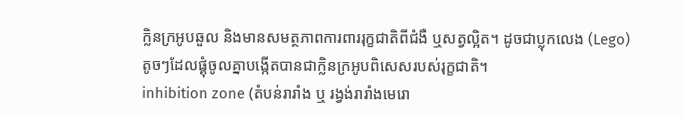ក្លិនក្រអូបឆួល និងមានសមត្ថភាពការពាររុក្ខជាតិពីជំងឺ ឬសត្វល្អិត។ ដូចជាប្លុកលេង (Lego) តូចៗដែលផ្គុំចូលគ្នាបង្កើតបានជាក្លិនក្រអូបពិសេសរបស់រុក្ខជាតិ។
inhibition zone (តំបន់រារាំង ឬ រង្វង់រារាំងមេរោ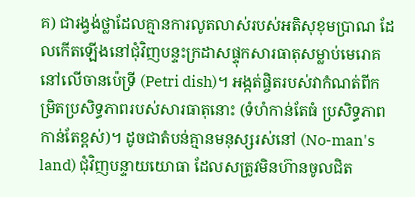គ) ជារង្វង់ថ្លាដែលគ្មានការលូតលាស់របស់អតិសុខុមប្រាណ ដែលកើតឡើងនៅជុំវិញបន្ទះក្រដាសផ្ទុកសារធាតុសម្លាប់មេរោគនៅលើចានប៉េទ្រី (Petri dish)។ អង្កត់ផ្ចិតរបស់វាកំណត់ពីកម្រិតប្រសិទ្ធភាពរបស់សារធាតុនោះ (ទំហំកាន់តែធំ ប្រសិទ្ធភាពកាន់តែខ្ពស់)។ ដូចជាតំបន់គ្មានមនុស្សរស់នៅ (No-man's land) ជុំវិញបន្ទាយយោធា ដែលសត្រូវមិនហ៊ានចូលជិត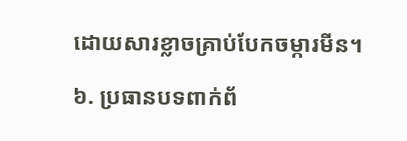ដោយសារខ្លាចគ្រាប់បែកចម្ការមីន។

៦. ប្រធានបទពាក់ព័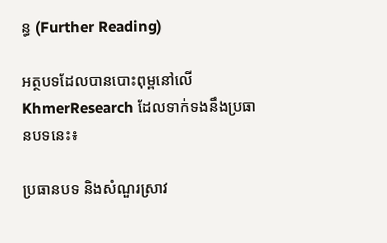ន្ធ (Further Reading)

អត្ថបទដែលបានបោះពុម្ពនៅលើ KhmerResearch ដែលទាក់ទងនឹងប្រធានបទនេះ៖

ប្រធានបទ និងសំណួរស្រាវ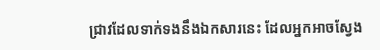ជ្រាវដែលទាក់ទងនឹងឯកសារនេះ ដែលអ្នកអាចស្វែង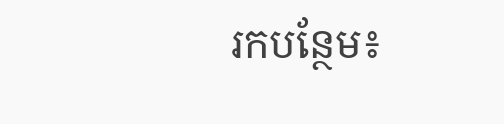រកបន្ថែម៖